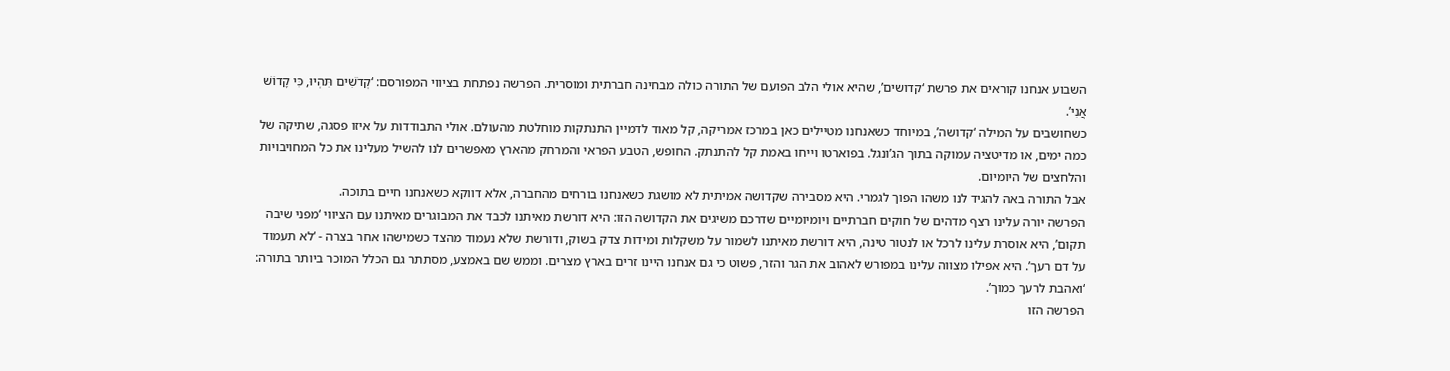השבוע אנחנו קוראים את פרשת ‘קדושים’, שהיא אולי הלב הפועם של התורה כולה מבחינה חברתית ומוסרית. הפרשה נפתחת בציווי המפורסם: ‘קְדֹשִׁים תִּהְיוּ, כִּי קָדוֹשׁ אֲנִי’.
כשחושבים על המילה ‘קדושה’, במיוחד כשאנחנו מטיילים כאן במרכז אמריקה, קל מאוד לדמיין התנתקות מוחלטת מהעולם. אולי התבודדות על איזו פסגה, שתיקה של כמה ימים, או מדיטציה עמוקה בתוך הג’ונגל. בפוארטו וייחו באמת קל להתנתק. החופש, הטבע הפראי והמרחק מהארץ מאפשרים לנו להשיל מעלינו את כל המחויבויות והלחצים של היומיום.
אבל התורה באה להגיד לנו משהו הפוך לגמרי. היא מסבירה שקדושה אמיתית לא מושגת כשאנחנו בורחים מהחברה, אלא דווקא כשאנחנו חיים בתוכה.
הפרשה יורה עלינו רצף מדהים של חוקים חברתיים ויומיומיים שדרכם משיגים את הקדושה הזו: היא דורשת מאיתנו לכבד את המבוגרים מאיתנו עם הציווי ‘מפני שיבה תקום’, היא אוסרת עלינו לרכל או לנטור טינה, היא דורשת מאיתנו לשמור על משקלות ומידות צדק בשוק, ודורשת שלא נעמוד מהצד כשמישהו אחר בצרה - ‘לא תעמוד על דם רעך’. היא אפילו מצווה עלינו במפורש לאהוב את הגר והזר, פשוט כי גם אנחנו היינו זרים בארץ מצרים. וממש שם באמצע, מסתתר גם הכלל המוכר ביותר בתורה: ‘ואהבת לרעך כמוך’.
הפרשה הזו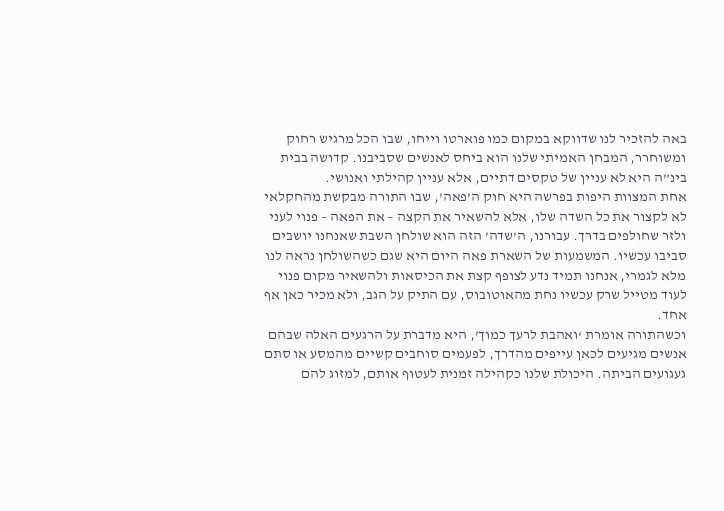באה להזכיר לנו שדווקא במקום כמו פוארטו וייחו, שבו הכל מרגיש רחוק ומשוחרר, המבחן האמיתי שלנו הוא ביחס לאנשים שסביבנו. קדושה בבית בינ”ה היא לא עניין של טקסים דתיים, אלא עניין קהילתי ואנושי.
אחת המצוות היפות בפרשה היא חוק ה’פאה’, שבו התורה מבקשת מהחקלאי לא לקצור את כל השדה שלו, אלא להשאיר את הקצה – את הפאה – פנוי לעני ולזר שחולפים בדרך. עבורנו, ה’שדה’ הזה הוא שולחן השבת שאנחנו יושבים סביבו עכשיו. המשמעות של השארת פאה היום היא שגם כשהשולחן נראה לנו מלא לגמרי, אנחנו תמיד נדע לצופף קצת את הכיסאות ולהשאיר מקום פנוי לעוד מטייל שרק עכשיו נחת מהאוטובוס, עם התיק על הגב, ולא מכיר כאן אף אחד.
וכשהתורה אומרת ‘ואהבת לרעך כמוך’, היא מדברת על הרגעים האלה שבהם אנשים מגיעים לכאן עייפים מהדרך, לפעמים סוחבים קשיים מהמסע או סתם געגועים הביתה. היכולת שלנו כקהילה זמנית לעטוף אותם, למזוג להם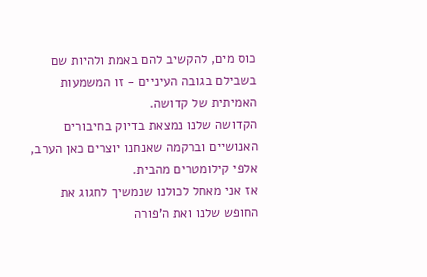כוס מים, להקשיב להם באמת ולהיות שם בשבילם בגובה העיניים - זו המשמעות האמיתית של קדושה.
הקדושה שלנו נמצאת בדיוק בחיבורים האנושיים וברקמה שאנחנו יוצרים כאן הערב, אלפי קילומטרים מהבית.
אז אני מאחל לכולנו שנמשיך לחגוג את החופש שלנו ואת ה’פורה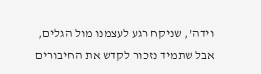וידה’, שניקח רגע לעצמנו מול הגלים, אבל שתמיד נזכור לקדש את החיבורים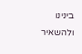בינינו ולהשאיר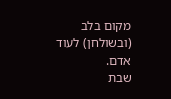מקום בלב (ובשולחן) לעוד אדם.
שבת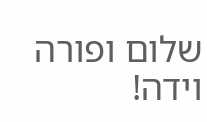שלום ופורה וידה!